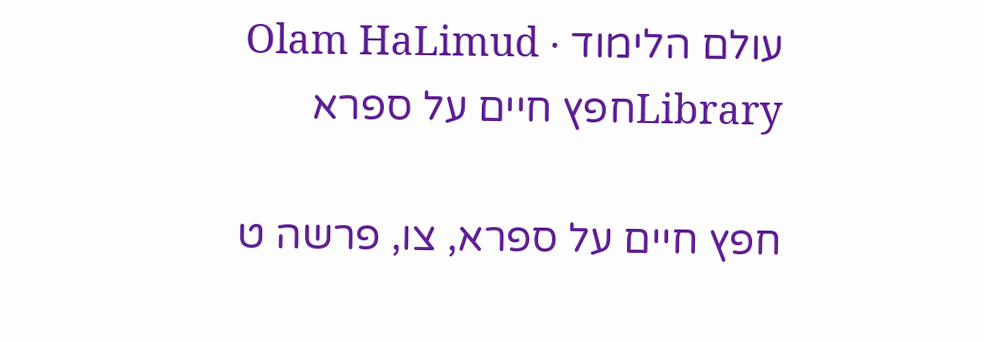עולם הלימוד · Olam HaLimud
Libraryחפץ חיים על ספרא

חפץ חיים על ספרא, צו, פרשה ט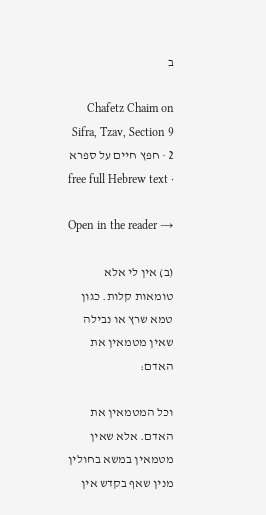ב

Chafetz Chaim on Sifra, Tzav, Section 9 2 · חפץ חיים על ספרא · free full Hebrew text

Open in the reader →

(ב) אין לי אלא טומאות קלות. כגון טמא שרץ או נבילה שאין מטמאין את האדם:

וכל המטמאין את האדם. אלא שאין מטמאין במשא בחולין מנין שאף בקדש אין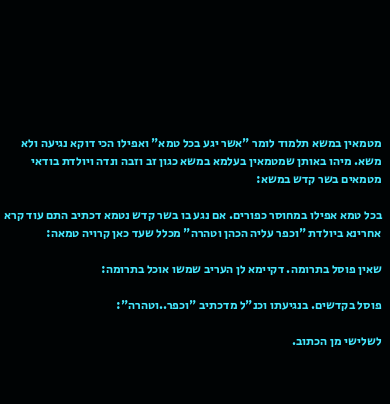מטמאין במשא תלמוד לומר "אשר יגע בכל טמא" ואפילו הכי דוקא נגיעה ולא משא. מיהו באותן שמטמאין בעלמא במשא כגון זב וזבה ונדה ויולדת בודאי מטמאים בשר קדש במשא:

בכל טמא אפילו במחוסר כפורים. אם נגע בו בשר קדש נטמא דכתיב התם עוד קרא אחרינא ביולדת "וכפר עליה הכהן וטהרה" מכלל שעד כאן קרויה טמאה:

שאין פוסל בתרומה. דקיימא לן העריב שמשו אוכל בתרומה:

פוסל בקדשים. בנגיעתו וכנ"ל מדכתיב "וכפר..וטהרה":

לשלישי מן הכתוב.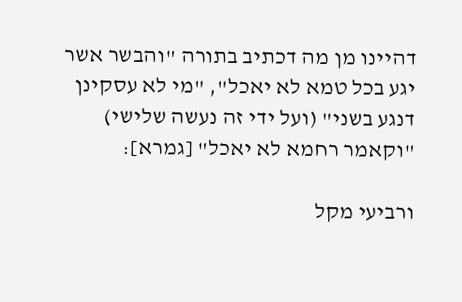דהיינו מן מה דכתיב בתורה "והבשר אשר יגע בכל טמא לא יאכל", "מי לא עסקינן דנגע בשני" (ועל ידי זה נעשה שלישי) "וקאמר רחמא לא יאכל" [גמרא]:

ורביעי מקל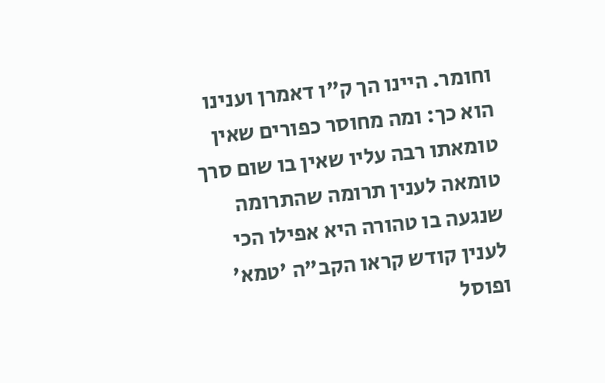וחומר. היינו הך ק"ו דאמרן וענינו הוא כך: ומה מחוסר כפורים שאין טומאתו רבה עליו שאין בו שום סרך טומאה לענין תרומה שהתרומה שנגעה בו טהורה היא אפילו הכי לענין קודש קראו הקב"ה 'טמא' ופוסל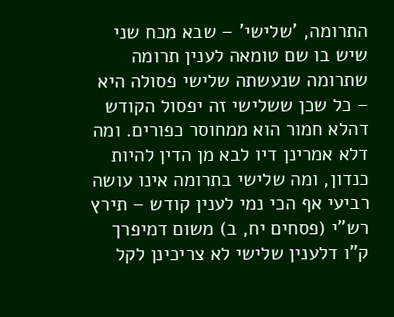התרומה, 'שלישי' – שבא מכח שני שיש בו שם טומאה לענין תרומה שתרומה שנעשתה שלישי פסולה היא – כל שכן ששלישי זה יפסול הקודש דהלא חמור הוא ממחוסר כפורים. ומה דלא אמרינן דיו לבא מן הדין להיות כנדון, ומה שלישי בתרומה אינו עושה רביעי אף הכי נמי לענין קודש – תירץ רש"י (פסחים יח, ב) משום דמיפרך ק"ו דלענין שלישי לא צריכינן לקל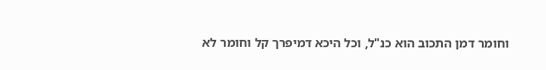וחומר דמן התכוב הוא כנ"ל, וכל היכא דמיפרך קל וחומר לא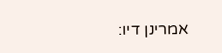אמרינן דיו: